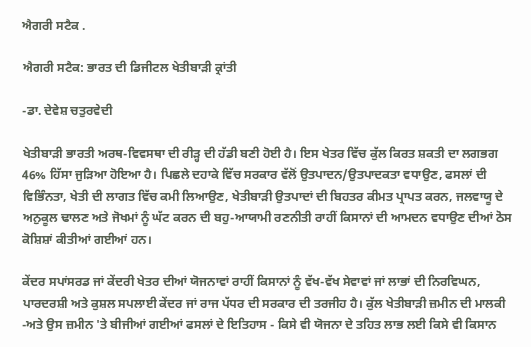ਐਗਰੀ ਸਟੈਕ .

ਐਗਰੀ ਸਟੈਕ: ਭਾਰਤ ਦੀ ਡਿਜੀਟਲ ਖੇਤੀਬਾੜੀ ਕ੍ਰਾਂਤੀ

-ਡਾ. ਦੇਵੇਸ਼ ਚਤੁਰਵੇਦੀ

ਖੇਤੀਬਾੜੀ ਭਾਰਤੀ ਅਰਥ-ਵਿਵਸਥਾ ਦੀ ਰੀੜ੍ਹ ਦੀ ਹੱਡੀ ਬਣੀ ਹੋਈ ਹੈ। ਇਸ ਖੇਤਰ ਵਿੱਚ ਕੁੱਲ ਕਿਰਤ ਸ਼ਕਤੀ ਦਾ ਲਗਭਗ 46% ਹਿੱਸਾ ਜੁੜਿਆ ਹੋਇਆ ਹੈ। ਪਿਛਲੇ ਦਹਾਕੇ ਵਿੱਚ ਸਰਕਾਰ ਵੱਲੋਂ ਉਤਪਾਦਨ/ਉਤਪਾਦਕਤਾ ਵਧਾਉਣ, ਫਸਲਾਂ ਦੀ ਵਿਭਿੰਨਤਾ, ਖੇਤੀ ਦੀ ਲਾਗਤ ਵਿੱਚ ਕਮੀ ਲਿਆਉਣ, ਖੇਤੀਬਾੜੀ ਉਤਪਾਦਾਂ ਦੀ ਬਿਹਤਰ ਕੀਮਤ ਪ੍ਰਾਪਤ ਕਰਨ, ਜਲਵਾਯੂ ਦੇ ਅਨੁਕੂਲ ਢਾਲਣ ਅਤੇ ਜੋਖਮਾਂ ਨੂੰ ਘੱਟ ਕਰਨ ਦੀ ਬਹੁ-ਆਯਾਮੀ ਰਣਨੀਤੀ ਰਾਹੀਂ ਕਿਸਾਨਾਂ ਦੀ ਆਮਦਨ ਵਧਾਉਣ ਦੀਆਂ ਠੋਸ ਕੋਸ਼ਿਸ਼ਾਂ ਕੀਤੀਆਂ ਗਈਆਂ ਹਨ।

ਕੇਂਦਰ ਸਪਾਂਸਰਡ ਜਾਂ ਕੇਂਦਰੀ ਖੇਤਰ ਦੀਆਂ ਯੋਜਨਾਵਾਂ ਰਾਹੀਂ ਕਿਸਾਨਾਂ ਨੂੰ ਵੱਖ-ਵੱਖ ਸੇਵਾਵਾਂ ਜਾਂ ਲਾਭਾਂ ਦੀ ਨਿਰਵਿਘਨ, ਪਾਰਦਰਸ਼ੀ ਅਤੇ ਕੁਸ਼ਲ ਸਪਲਾਈ ਕੇਂਦਰ ਜਾਂ ਰਾਜ ਪੱਧਰ ਦੀ ਸਰਕਾਰ ਦੀ ਤਰਜੀਹ ਹੈ। ਕੁੱਲ ਖੇਤੀਬਾੜੀ ਜ਼ਮੀਨ ਦੀ ਮਾਲਕੀ -ਅਤੇ ਉਸ ਜ਼ਮੀਨ 'ਤੇ ਬੀਜੀਆਂ ਗਈਆਂ ਫਸਲਾਂ ਦੇ ਇਤਿਹਾਸ - ਕਿਸੇ ਵੀ ਯੋਜਨਾ ਦੇ ਤਹਿਤ ਲਾਭ ਲਈ ਕਿਸੇ ਵੀ ਕਿਸਾਨ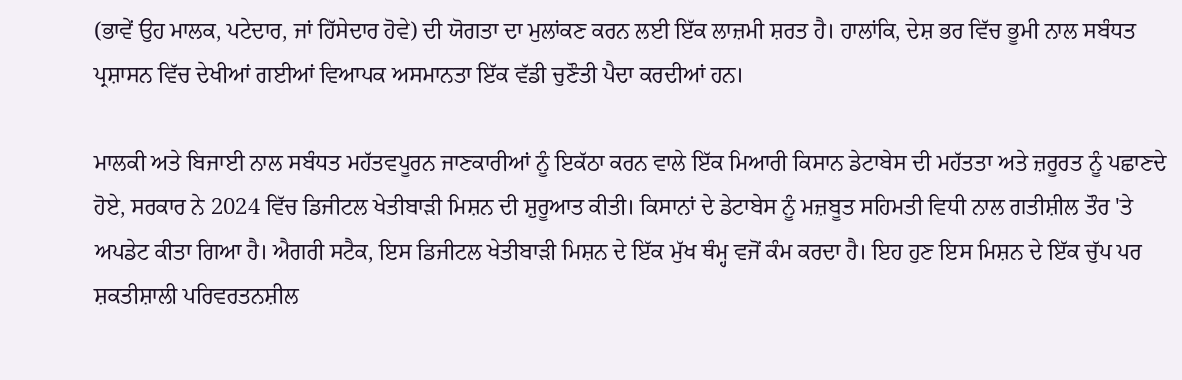(ਭਾਵੇਂ ਉਹ ਮਾਲਕ, ਪਟੇਦਾਰ, ਜਾਂ ਹਿੱਸੇਦਾਰ ਹੋਵੇ) ਦੀ ਯੋਗਤਾ ਦਾ ਮੁਲਾਂਕਣ ਕਰਨ ਲਈ ਇੱਕ ਲਾਜ਼ਮੀ ਸ਼ਰਤ ਹੈ। ਹਾਲਾਂਕਿ, ਦੇਸ਼ ਭਰ ਵਿੱਚ ਭੂਮੀ ਨਾਲ ਸਬੰਧਤ ਪ੍ਰਸ਼ਾਸਨ ਵਿੱਚ ਦੇਖੀਆਂ ਗਈਆਂ ਵਿਆਪਕ ਅਸਮਾਨਤਾ ਇੱਕ ਵੱਡੀ ਚੁਣੌਤੀ ਪੈਦਾ ਕਰਦੀਆਂ ਹਨ।

ਮਾਲਕੀ ਅਤੇ ਬਿਜਾਈ ਨਾਲ ਸਬੰਧਤ ਮਹੱਤਵਪੂਰਨ ਜਾਣਕਾਰੀਆਂ ਨੂੰ ਇਕੱਠਾ ਕਰਨ ਵਾਲੇ ਇੱਕ ਮਿਆਰੀ ਕਿਸਾਨ ਡੇਟਾਬੇਸ ਦੀ ਮਹੱਤਤਾ ਅਤੇ ਜ਼ਰੂਰਤ ਨੂੰ ਪਛਾਣਦੇ ਹੋਏ, ਸਰਕਾਰ ਨੇ 2024 ਵਿੱਚ ਡਿਜੀਟਲ ਖੇਤੀਬਾੜੀ ਮਿਸ਼ਨ ਦੀ ਸ਼ੁਰੂਆਤ ਕੀਤੀ। ਕਿਸਾਨਾਂ ਦੇ ਡੇਟਾਬੇਸ ਨੂੰ ਮਜ਼ਬੂਤ ਸਹਿਮਤੀ ਵਿਧੀ ਨਾਲ ਗਤੀਸ਼ੀਲ ਤੌਰ 'ਤੇ ਅਪਡੇਟ ਕੀਤਾ ਗਿਆ ਹੈ। ਐਗਰੀ ਸਟੈਕ, ਇਸ ਡਿਜੀਟਲ ਖੇਤੀਬਾੜੀ ਮਿਸ਼ਨ ਦੇ ਇੱਕ ਮੁੱਖ ਥੰਮ੍ਹ ਵਜੋਂ ਕੰਮ ਕਰਦਾ ਹੈ। ਇਹ ਹੁਣ ਇਸ ਮਿਸ਼ਨ ਦੇ ਇੱਕ ਚੁੱਪ ਪਰ ਸ਼ਕਤੀਸ਼ਾਲੀ ਪਰਿਵਰਤਨਸ਼ੀਲ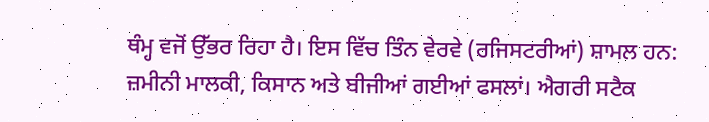ਥੰਮ੍ਹ ਵਜੋਂ ਉੱਭਰ ਰਿਹਾ ਹੈ। ਇਸ ਵਿੱਚ ਤਿੰਨ ਵੇਰਵੇ (ਰਜਿਸਟਰੀਆਂ) ਸ਼ਾਮਲ ਹਨ: ਜ਼ਮੀਨੀ ਮਾਲਕੀ, ਕਿਸਾਨ ਅਤੇ ਬੀਜੀਆਂ ਗਈਆਂ ਫਸਲਾਂ। ਐਗਰੀ ਸਟੈਕ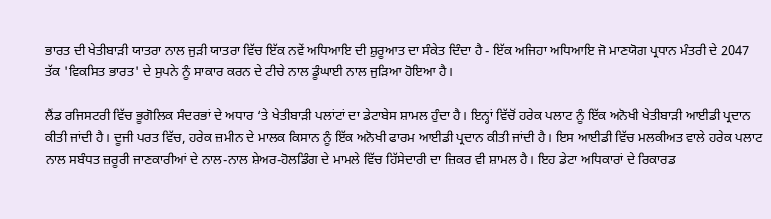ਭਾਰਤ ਦੀ ਖੇਤੀਬਾੜੀ ਯਾਤਰਾ ਨਾਲ ਜੁੜੀ ਯਾਤਰਾ ਵਿੱਚ ਇੱਕ ਨਵੇਂ ਅਧਿਆਇ ਦੀ ਸ਼ੁਰੂਆਤ ਦਾ ਸੰਕੇਤ ਦਿੰਦਾ ਹੈ - ਇੱਕ ਅਜਿਹਾ ਅਧਿਆਇ ਜੋ ਮਾਣਯੋਗ ਪ੍ਰਧਾਨ ਮੰਤਰੀ ਦੇ 2047 ਤੱਕ 'ਵਿਕਸਿਤ ਭਾਰਤ' ਦੇ ਸੁਪਨੇ ਨੂੰ ਸਾਕਾਰ ਕਰਨ ਦੇ ਟੀਚੇ ਨਾਲ ਡੂੰਘਾਈ ਨਾਲ ਜੁੜਿਆ ਹੋਇਆ ਹੈ।

ਲੈਂਡ ਰਜਿਸਟਰੀ ਵਿੱਚ ਭੂਗੋਲਿਕ ਸੰਦਰਭਾਂ ਦੇ ਅਧਾਰ ‘ਤੇ ਖੇਤੀਬਾੜੀ ਪਲਾਂਟਾਂ ਦਾ ਡੇਟਾਬੇਸ ਸ਼ਾਮਲ ਹੁੰਦਾ ਹੈ। ਇਨ੍ਹਾਂ ਵਿੱਚੋਂ ਹਰੇਕ ਪਲਾਟ ਨੂੰ ਇੱਕ ਅਨੋਖੀ ਖੇਤੀਬਾੜੀ ਆਈਡੀ ਪ੍ਰਦਾਨ ਕੀਤੀ ਜਾਂਦੀ ਹੈ। ਦੂਜੀ ਪਰਤ ਵਿੱਚ, ਹਰੇਕ ਜ਼ਮੀਨ ਦੇ ਮਾਲਕ ਕਿਸਾਨ ਨੂੰ ਇੱਕ ਅਨੋਖੀ ਫਾਰਮ ਆਈਡੀ ਪ੍ਰਦਾਨ ਕੀਤੀ ਜਾਂਦੀ ਹੈ। ਇਸ ਆਈਡੀ ਵਿੱਚ ਮਲਕੀਅਤ ਵਾਲੇ ਹਰੇਕ ਪਲਾਟ ਨਾਲ ਸਬੰਧਤ ਜ਼ਰੂਰੀ ਜਾਣਕਾਰੀਆਂ ਦੇ ਨਾਲ-ਨਾਲ ਸ਼ੇਅਰ-ਹੋਲਡਿੰਗ ਦੇ ਮਾਮਲੇ ਵਿੱਚ ਹਿੱਸੇਦਾਰੀ ਦਾ ਜ਼ਿਕਰ ਵੀ ਸ਼ਾਮਲ ਹੈ। ਇਹ ਡੇਟਾ ਅਧਿਕਾਰਾਂ ਦੇ ਰਿਕਾਰਡ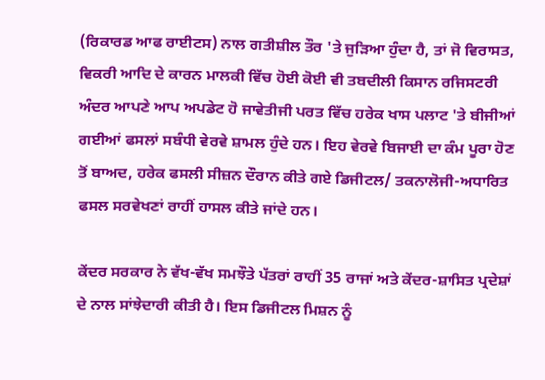(ਰਿਕਾਰਡ ਆਫ ਰਾਈਟਸ) ਨਾਲ ਗਤੀਸ਼ੀਲ ਤੌਰ 'ਤੇ ਜੁੜਿਆ ਹੁੰਦਾ ਹੈ, ਤਾਂ ਜੋ ਵਿਰਾਸਤ, ਵਿਕਰੀ ਆਦਿ ਦੇ ਕਾਰਨ ਮਾਲਕੀ ਵਿੱਚ ਹੋਈ ਕੋਈ ਵੀ ਤਬਦੀਲੀ ਕਿਸਾਨ ਰਜਿਸਟਰੀ ਅੰਦਰ ਆਪਣੇ ਆਪ ਅਪਡੇਟ ਹੋ ਜਾਵੇਤੀਜੀ ਪਰਤ ਵਿੱਚ ਹਰੇਕ ਖਾਸ ਪਲਾਟ 'ਤੇ ਬੀਜੀਆਂ ਗਈਆਂ ਫਸਲਾਂ ਸਬੰਧੀ ਵੇਰਵੇ ਸ਼ਾਮਲ ਹੁੰਦੇ ਹਨ। ਇਹ ਵੇਰਵੇ ਬਿਜਾਈ ਦਾ ਕੰਮ ਪੂਰਾ ਹੋਣ ਤੋਂ ਬਾਅਦ, ਹਰੇਕ ਫਸਲੀ ਸੀਜ਼ਨ ਦੌਰਾਨ ਕੀਤੇ ਗਏ ਡਿਜੀਟਲ/ ਤਕਨਾਲੋਜੀ-ਅਧਾਰਿਤ ਫਸਲ ਸਰਵੇਖਣਾਂ ਰਾਹੀਂ ਹਾਸਲ ਕੀਤੇ ਜਾਂਦੇ ਹਨ।

ਕੇਂਦਰ ਸਰਕਾਰ ਨੇ ਵੱਖ-ਵੱਖ ਸਮਝੌਤੇ ਪੱਤਰਾਂ ਰਾਹੀਂ 35 ਰਾਜਾਂ ਅਤੇ ਕੇਂਦਰ-ਸ਼ਾਸਿਤ ਪ੍ਰਦੇਸ਼ਾਂ ਦੇ ਨਾਲ ਸਾਂਝੇਦਾਰੀ ਕੀਤੀ ਹੈ। ਇਸ ਡਿਜੀਟਲ ਮਿਸ਼ਨ ਨੂੰ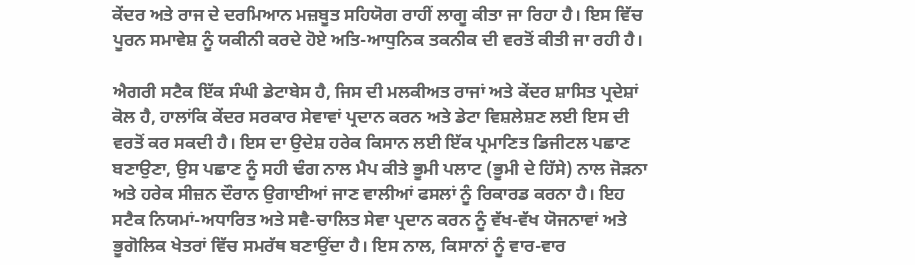ਕੇਂਦਰ ਅਤੇ ਰਾਜ ਦੇ ਦਰਮਿਆਨ ਮਜ਼ਬੂਤ ਸਹਿਯੋਗ ਰਾਹੀਂ ਲਾਗੂ ਕੀਤਾ ਜਾ ਰਿਹਾ ਹੈ। ਇਸ ਵਿੱਚ ਪੂਰਨ ਸਮਾਵੇਸ਼ ਨੂੰ ਯਕੀਨੀ ਕਰਦੇ ਹੋਏ ਅਤਿ-ਆਧੁਨਿਕ ਤਕਨੀਕ ਦੀ ਵਰਤੋਂ ਕੀਤੀ ਜਾ ਰਹੀ ਹੈ।

ਐਗਰੀ ਸਟੈਕ ਇੱਕ ਸੰਘੀ ਡੇਟਾਬੇਸ ਹੈ, ਜਿਸ ਦੀ ਮਲਕੀਅਤ ਰਾਜਾਂ ਅਤੇ ਕੇਂਦਰ ਸ਼ਾਸਿਤ ਪ੍ਰਦੇਸ਼ਾਂ ਕੋਲ ਹੈ, ਹਾਲਾਂਕਿ ਕੇਂਦਰ ਸਰਕਾਰ ਸੇਵਾਵਾਂ ਪ੍ਰਦਾਨ ਕਰਨ ਅਤੇ ਡੇਟਾ ਵਿਸ਼ਲੇਸ਼ਣ ਲਈ ਇਸ ਦੀ ਵਰਤੋਂ ਕਰ ਸਕਦੀ ਹੈ। ਇਸ ਦਾ ਉਦੇਸ਼ ਹਰੇਕ ਕਿਸਾਨ ਲਈ ਇੱਕ ਪ੍ਰਮਾਣਿਤ ਡਿਜੀਟਲ ਪਛਾਣ ਬਣਾਉਣਾ, ਉਸ ਪਛਾਣ ਨੂੰ ਸਹੀ ਢੰਗ ਨਾਲ ਮੈਪ ਕੀਤੇ ਭੂਮੀ ਪਲਾਟ (ਭੂਮੀ ਦੇ ਹਿੱਸੇ) ਨਾਲ ਜੋੜਨਾ ਅਤੇ ਹਰੇਕ ਸੀਜ਼ਨ ਦੌਰਾਨ ਉਗਾਈਆਂ ਜਾਣ ਵਾਲੀਆਂ ਫਸਲਾਂ ਨੂੰ ਰਿਕਾਰਡ ਕਰਨਾ ਹੈ। ਇਹ ਸਟੈਕ ਨਿਯਮਾਂ-ਅਧਾਰਿਤ ਅਤੇ ਸਵੈ-ਚਾਲਿਤ ਸੇਵਾ ਪ੍ਰਦਾਨ ਕਰਨ ਨੂੰ ਵੱਖ-ਵੱਖ ਯੋਜਨਾਵਾਂ ਅਤੇ ਭੂਗੋਲਿਕ ਖੇਤਰਾਂ ਵਿੱਚ ਸਮਰੱਥ ਬਣਾਉਂਦਾ ਹੈ। ਇਸ ਨਾਲ, ਕਿਸਾਨਾਂ ਨੂੰ ਵਾਰ-ਵਾਰ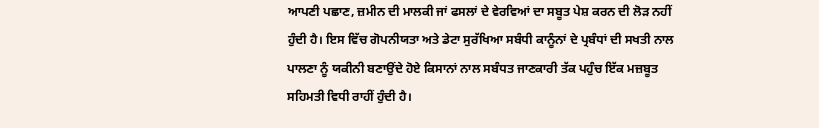ਆਪਣੀ ਪਛਾਣ, ਜ਼ਮੀਨ ਦੀ ਮਾਲਕੀ ਜਾਂ ਫਸਲਾਂ ਦੇ ਵੇਰਵਿਆਂ ਦਾ ਸਬੂਤ ਪੇਸ਼ ਕਰਨ ਦੀ ਲੋੜ ਨਹੀਂ ਹੁੰਦੀ ਹੈ। ਇਸ ਵਿੱਚ ਗੋਪਨੀਯਤਾ ਅਤੇ ਡੇਟਾ ਸੁਰੱਖਿਆ ਸਬੰਧੀ ਕਾਨੂੰਨਾਂ ਦੇ ਪ੍ਰਬੰਧਾਂ ਦੀ ਸਖਤੀ ਨਾਲ ਪਾਲਣਾ ਨੂੰ ਯਕੀਨੀ ਬਣਾਉਂਦੇ ਹੋਏ ਕਿਸਾਨਾਂ ਨਾਲ ਸਬੰਧਤ ਜਾਣਕਾਰੀ ਤੱਕ ਪਹੁੰਚ ਇੱਕ ਮਜ਼ਬੂਤ ਸਹਿਮਤੀ ਵਿਧੀ ਰਾਹੀਂ ਹੁੰਦੀ ਹੈ।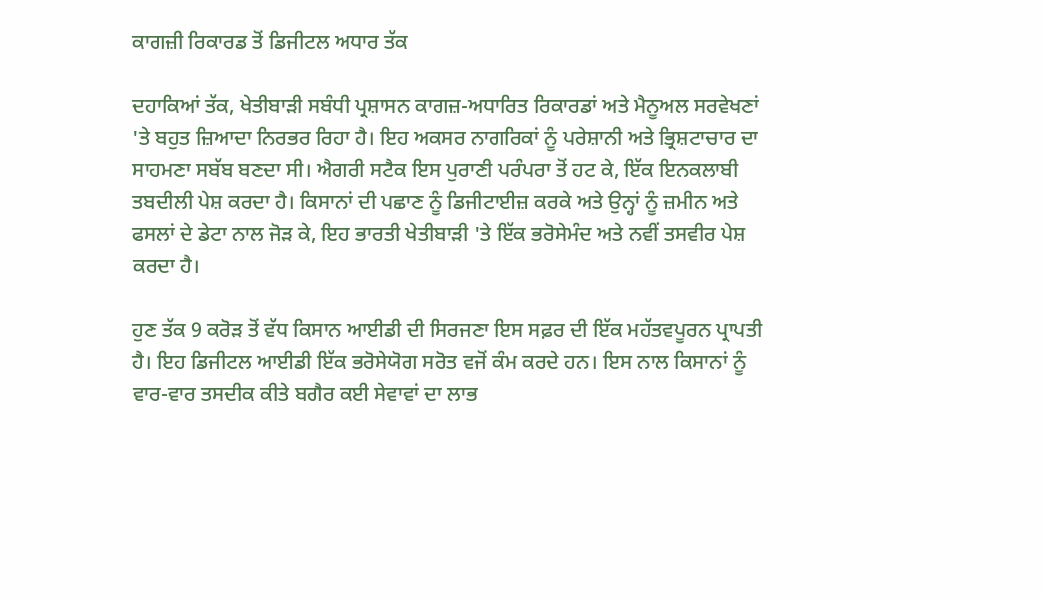ਕਾਗਜ਼ੀ ਰਿਕਾਰਡ ਤੋਂ ਡਿਜੀਟਲ ਅਧਾਰ ਤੱਕ

ਦਹਾਕਿਆਂ ਤੱਕ, ਖੇਤੀਬਾੜੀ ਸਬੰਧੀ ਪ੍ਰਸ਼ਾਸਨ ਕਾਗਜ਼-ਅਧਾਰਿਤ ਰਿਕਾਰਡਾਂ ਅਤੇ ਮੈਨੂਅਲ ਸਰਵੇਖਣਾਂ 'ਤੇ ਬਹੁਤ ਜ਼ਿਆਦਾ ਨਿਰਭਰ ਰਿਹਾ ਹੈ। ਇਹ ਅਕਸਰ ਨਾਗਰਿਕਾਂ ਨੂੰ ਪਰੇਸ਼ਾਨੀ ਅਤੇ ਭ੍ਰਿਸ਼ਟਾਚਾਰ ਦਾ ਸਾਹਮਣਾ ਸਬੱਬ ਬਣਦਾ ਸੀ। ਐਗਰੀ ਸਟੈਕ ਇਸ ਪੁਰਾਣੀ ਪਰੰਪਰਾ ਤੋਂ ਹਟ ਕੇ, ਇੱਕ ਇਨਕਲਾਬੀ ਤਬਦੀਲੀ ਪੇਸ਼ ਕਰਦਾ ਹੈ। ਕਿਸਾਨਾਂ ਦੀ ਪਛਾਣ ਨੂੰ ਡਿਜੀਟਾਈਜ਼ ਕਰਕੇ ਅਤੇ ਉਨ੍ਹਾਂ ਨੂੰ ਜ਼ਮੀਨ ਅਤੇ ਫਸਲਾਂ ਦੇ ਡੇਟਾ ਨਾਲ ਜੋੜ ਕੇ, ਇਹ ਭਾਰਤੀ ਖੇਤੀਬਾੜੀ 'ਤੇ ਇੱਕ ਭਰੋਸੇਮੰਦ ਅਤੇ ਨਵੀਂ ਤਸਵੀਰ ਪੇਸ਼ ਕਰਦਾ ਹੈ।

ਹੁਣ ਤੱਕ 9 ਕਰੋੜ ਤੋਂ ਵੱਧ ਕਿਸਾਨ ਆਈਡੀ ਦੀ ਸਿਰਜਣਾ ਇਸ ਸਫ਼ਰ ਦੀ ਇੱਕ ਮਹੱਤਵਪੂਰਨ ਪ੍ਰਾਪਤੀ ਹੈ। ਇਹ ਡਿਜੀਟਲ ਆਈਡੀ ਇੱਕ ਭਰੋਸੇਯੋਗ ਸਰੋਤ ਵਜੋਂ ਕੰਮ ਕਰਦੇ ਹਨ। ਇਸ ਨਾਲ ਕਿਸਾਨਾਂ ਨੂੰ ਵਾਰ-ਵਾਰ ਤਸਦੀਕ ਕੀਤੇ ਬਗੈਰ ਕਈ ਸੇਵਾਵਾਂ ਦਾ ਲਾਭ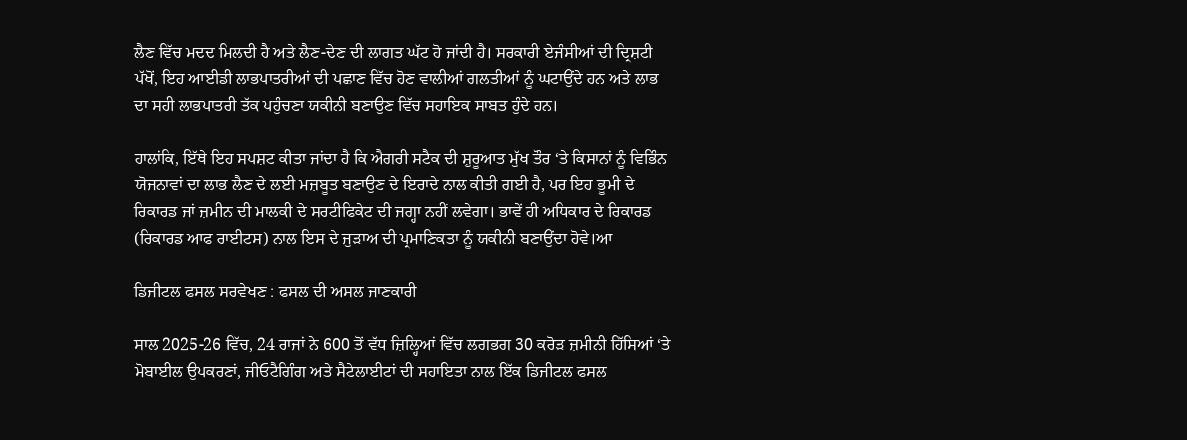ਲੈਣ ਵਿੱਚ ਮਦਦ ਮਿਲਦੀ ਹੈ ਅਤੇ ਲੈਣ-ਦੇਣ ਦੀ ਲਾਗਤ ਘੱਟ ਹੋ ਜਾਂਦੀ ਹੈ। ਸਰਕਾਰੀ ਏਜੰਸੀਆਂ ਦੀ ਦ੍ਰਿਸ਼ਟੀ ਪੱਖੋਂ, ਇਹ ਆਈਡੀ ਲਾਭਪਾਤਰੀਆਂ ਦੀ ਪਛਾਣ ਵਿੱਚ ਹੋਣ ਵਾਲੀਆਂ ਗਲਤੀਆਂ ਨੂੰ ਘਟਾਉਂਦੇ ਹਨ ਅਤੇ ਲਾਭ ਦਾ ਸਹੀ ਲਾਭਪਾਤਰੀ ਤੱਕ ਪਹੁੰਚਣਾ ਯਕੀਨੀ ਬਣਾਉਣ ਵਿੱਚ ਸਹਾਇਕ ਸਾਬਤ ਹੁੰਦੇ ਹਨ।

ਹਾਲਾਂਕਿ, ਇੱਥੇ ਇਹ ਸਪਸ਼ਟ ਕੀਤਾ ਜਾਂਦਾ ਹੈ ਕਿ ਐਗਰੀ ਸਟੈਕ ਦੀ ਸ਼ੁਰੂਆਤ ਮੁੱਖ ਤੌਰ ‘ਤੇ ਕਿਸਾਨਾਂ ਨੂੰ ਵਿਭਿੰਨ ਯੋਜਨਾਵਾਂ ਦਾ ਲਾਭ ਲੈਣ ਦੇ ਲਈ ਮਜ਼ਬੂਤ ਬਣਾਉਣ ਦੇ ਇਰਾਦੇ ਨਾਲ ਕੀਤੀ ਗਈ ਹੈ, ਪਰ ਇਹ ਭੂਮੀ ਦੇ ਰਿਕਾਰਡ ਜਾਂ ਜ਼ਮੀਨ ਦੀ ਮਾਲਕੀ ਦੇ ਸਰਟੀਫਿਕੇਟ ਦੀ ਜਗ੍ਹਾ ਨਹੀਂ ਲਵੇਗਾ। ਭਾਵੇਂ ਹੀ ਅਧਿਕਾਰ ਦੇ ਰਿਕਾਰਡ (ਰਿਕਾਰਡ ਆਫ ਰਾਈਟਸ) ਨਾਲ ਇਸ ਦੇ ਜੁੜਾਅ ਦੀ ਪ੍ਰਮਾਣਿਕਤਾ ਨੂੰ ਯਕੀਨੀ ਬਣਾਉਂਦਾ ਹੋਵੇ।ਆ

ਡਿਜੀਟਲ ਫਸਲ ਸਰਵੇਖਣ : ਫਸਲ ਦੀ ਅਸਲ ਜਾਣਕਾਰੀ

ਸਾਲ 2025-26 ਵਿੱਚ, 24 ਰਾਜਾਂ ਨੇ 600 ਤੋਂ ਵੱਧ ਜ਼ਿਲ੍ਹਿਆਂ ਵਿੱਚ ਲਗਭਗ 30 ਕਰੋੜ ਜ਼ਮੀਨੀ ਹਿੱਸਿਆਂ ‘ਤੇ ਮੋਬਾਈਲ ਉਪਕਰਣਾਂ, ਜੀਓਟੈਗਿੰਗ ਅਤੇ ਸੈਟੇਲਾਈਟਾਂ ਦੀ ਸਹਾਇਤਾ ਨਾਲ ਇੱਕ ਡਿਜੀਟਲ ਫਸਲ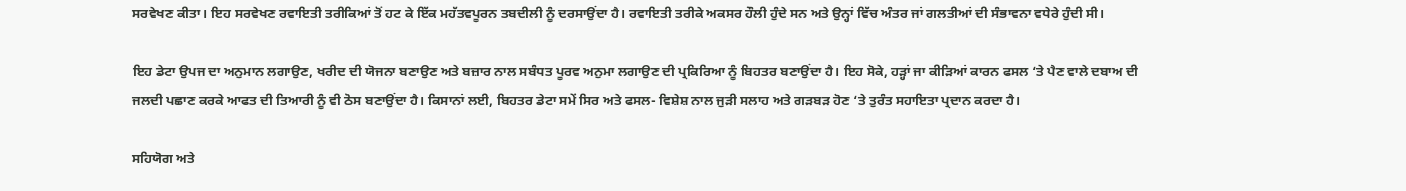ਸਰਵੇਖਣ ਕੀਤਾ। ਇਹ ਸਰਵੇਖਣ ਰਵਾਇਤੀ ਤਰੀਕਿਆਂ ਤੋਂ ਹਟ ਕੇ ਇੱਕ ਮਹੱਤਵਪੂਰਨ ਤਬਦੀਲੀ ਨੂੰ ਦਰਸਾਉਂਦਾ ਹੈ। ਰਵਾਇਤੀ ਤਰੀਕੇ ਅਕਸਰ ਹੌਲੀ ਹੁੰਦੇ ਸਨ ਅਤੇ ਉਨ੍ਹਾਂ ਵਿੱਚ ਅੰਤਰ ਜਾਂ ਗਲਤੀਆਂ ਦੀ ਸੰਭਾਵਨਾ ਵਧੇਰੇ ਹੁੰਦੀ ਸੀ।

ਇਹ ਡੇਟਾ ਉਪਜ ਦਾ ਅਨੁਮਾਨ ਲਗਾਉਣ, ਖਰੀਦ ਦੀ ਯੋਜਨਾ ਬਣਾਉਣ ਅਤੇ ਬਜ਼ਾਰ ਨਾਲ ਸਬੰਧਤ ਪੂਰਵ ਅਨੁਮਾ ਲਗਾਉਣ ਦੀ ਪ੍ਰਕਿਰਿਆ ਨੂੰ ਬਿਹਤਰ ਬਣਾਉਂਦਾ ਹੈ। ਇਹ ਸੋਕੇ, ਹੜ੍ਹਾਂ ਜਾ ਕੀੜਿਆਂ ਕਾਰਨ ਫਸਲ ‘ਤੇ ਪੈਣ ਵਾਲੇ ਦਬਾਅ ਦੀ ਜਲਦੀ ਪਛਾਣ ਕਰਕੇ ਆਫਤ ਦੀ ਤਿਆਰੀ ਨੂੰ ਵੀ ਠੋਸ ਬਣਾਉਂਦਾ ਹੈ। ਕਿਸਾਨਾਂ ਲਈ, ਬਿਹਤਰ ਡੇਟਾ ਸਮੇਂ ਸਿਰ ਅਤੇ ਫਸਲ- ਵਿਸ਼ੇਸ਼ ਨਾਲ ਜੁੜੀ ਸਲਾਹ ਅਤੇ ਗੜਬੜ ਹੋਣ ‘ਤੇ ਤੁਰੰਤ ਸਹਾਇਤਾ ਪ੍ਰਦਾਨ ਕਰਦਾ ਹੈ।

ਸਹਿਯੋਗ ਅਤੇ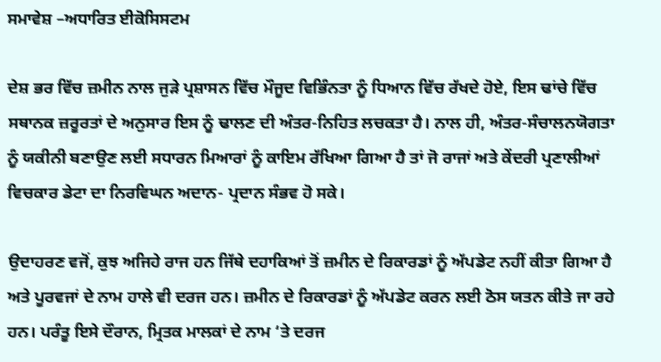ਸਮਾਵੇਸ਼ –ਅਧਾਰਿਤ ਈਕੋਸਿਸਟਮ

ਦੇਸ਼ ਭਰ ਵਿੱਚ ਜ਼ਮੀਨ ਨਾਲ ਜੁੜੇ ਪ੍ਰਸ਼ਾਸਨ ਵਿੱਚ ਮੌਜੂਦ ਵਿਭਿੰਨਤਾ ਨੂੰ ਧਿਆਨ ਵਿੱਚ ਰੱਖਦੇ ਹੋਏ, ਇਸ ਢਾਂਚੇ ਵਿੱਚ ਸਥਾਨਕ ਜ਼ਰੂਰਤਾਂ ਦੇ ਅਨੁਸਾਰ ਇਸ ਨੂੰ ਢਾਲਣ ਦੀ ਅੰਤਰ-ਨਿਹਿਤ ਲਚਕਤਾ ਹੈ। ਨਾਲ ਹੀ, ਅੰਤਰ-ਸੰਚਾਲਨਯੋਗਤਾ ਨੂੰ ਯਕੀਨੀ ਬਣਾਉਣ ਲਈ ਸਧਾਰਨ ਮਿਆਰਾਂ ਨੂੰ ਕਾਇਮ ਰੱਖਿਆ ਗਿਆ ਹੈ ਤਾਂ ਜੋ ਰਾਜਾਂ ਅਤੇ ਕੇਂਦਰੀ ਪ੍ਰਣਾਲੀਆਂ ਵਿਚਕਾਰ ਡੇਟਾ ਦਾ ਨਿਰਵਿਘਨ ਅਦਾਨ- ਪ੍ਰਦਾਨ ਸੰਭਵ ਹੋ ਸਕੇ।

ਉਦਾਹਰਣ ਵਜੋਂ, ਕੁਝ ਅਜਿਹੇ ਰਾਜ ਹਨ ਜਿੱਥੇ ਦਹਾਕਿਆਂ ਤੋਂ ਜ਼ਮੀਨ ਦੇ ਰਿਕਾਰਡਾਂ ਨੂੰ ਅੱਪਡੇਟ ਨਹੀਂ ਕੀਤਾ ਗਿਆ ਹੈ ਅਤੇ ਪੂਰਵਜਾਂ ਦੇ ਨਾਮ ਹਾਲੇ ਵੀ ਦਰਜ ਹਨ। ਜ਼ਮੀਨ ਦੇ ਰਿਕਾਰਡਾਂ ਨੂੰ ਅੱਪਡੇਟ ਕਰਨ ਲਈ ਠੋਸ ਯਤਨ ਕੀਤੇ ਜਾ ਰਹੇ ਹਨ। ਪਰੰਤੂ ਇਸੇ ਦੌਰਾਨ, ਮ੍ਰਿਤਕ ਮਾਲਕਾਂ ਦੇ ਨਾਮ ‘ਤੇ ਦਰਜ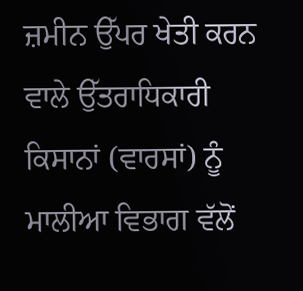ਜ਼ਮੀਨ ਉੱਪਰ ਖੇਤੀ ਕਰਨ ਵਾਲੇ ਉੱਤਰਾਧਿਕਾਰੀ ਕਿਸਾਨਾਂ (ਵਾਰਸਾਂ) ਨੂੰ ਮਾਲੀਆ ਵਿਭਾਗ ਵੱਲੋਂ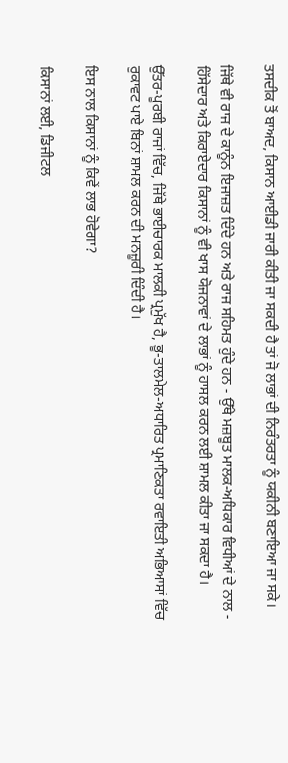ਤਸਦੀਕ ਤੋਂ ਬਾਅਦ, ਕਿਸਾਨ ਆਈਡੀ ਜਾਰੀ ਕੀਤੀ ਜਾ ਸਕਦੀ ਹੈ ਤਾਂ ਜੋ ਲਾਭਾਂ ਦੀ ਨਿਰੰਤਰਤਾ ਨੂੰ ਯਕੀਨੀ ਬਣਾਇਆ ਜਾ ਸਕੇ।

ਜਿੱਥੇ ਵੀ ਰਾਜ ਦੇ ਕਾਨੂੰਨ ਇਜਾਜ਼ਤ ਦਿੰਦੇ ਹਨ ਅਤੇ ਰਾਜ ਸਹਿਮਤ ਹੁੰਦੇ ਹਨ - ਉੱਥੇ ਮਜ਼ਬੂਤ ਮਾਲਕ-ਅਧਿਕਾਰ ਵਿਧੀਆਂ ਦੇ ਨਾਲ - ਹਿੱਸੇਦਾਰ ਅਤੇ ਕਿਰਾਏਦਾਰ ਕਿਸਾਨਾਂ ਨੂੰ ਵੀ ਖਾਸ ਯੋਜਨਾਵਾਂ ਦੇ ਲਾਭਾਂ ਨੂੰ ਹਾਸਲ ਕਰਨ ਲਈ ਸ਼ਾਮਲ ਕੀਤਾ ਜਾ ਸਕਦਾ ਹੈ।

ਉੱਤਰ-ਪੂਰਬੀ ਰਾਜਾਂ ਵਿੱਚ, ਜਿੱਥੇ ਭਾਈਚਾਰਕ ਮਾਲਕੀ ਪ੍ਰਮੁੱਖ ਹੈ, ਭੂ-ਤਾਲਮੇਲ-ਅਧਾਰਿਤ ਪ੍ਰਮਾਣਿਕਤਾ ਰਵਾਇਤੀ ਅਭਿਆਸਾਂ ਵਿੱਚ ਰੁਕਾਵਟ ਪਾਏ ਬਿਨਾਂ ਸ਼ਾਮਲ ਕਰਨ ਦੀ ਮਨਜ਼ੂਰੀ ਦਿੰਦੀ ਹੈ।

ਇਸ ਨਾਲ ਕਿਸਾਨਾਂ ਨੂੰ ਕਿਵੇਂ ਲਾਭ ਹੋਵੇਗਾ?

ਕਿਸਾਨਾਂ ਲਈ, ਡਿਜੀਟਲ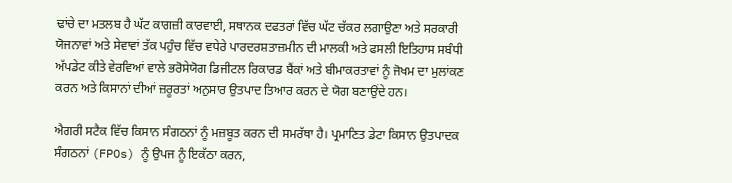ਢਾਂਚੇ ਦਾ ਮਤਲਬ ਹੈ ਘੱਟ ਕਾਗਜ਼ੀ ਕਾਰਵਾਈ, ਸਥਾਨਕ ਦਫਤਰਾਂ ਵਿੱਚ ਘੱਟ ਚੱਕਰ ਲਗਾਉਣਾ ਅਤੇ ਸਰਕਾਰੀ ਯੋਜਨਾਵਾਂ ਅਤੇ ਸੇਵਾਵਾਂ ਤੱਕ ਪਹੁੰਚ ਵਿੱਚ ਵਧੇਰੇ ਪਾਰਦਰਸ਼ਤਾਜ਼ਮੀਨ ਦੀ ਮਾਲਕੀ ਅਤੇ ਫਸਲੀ ਇਤਿਹਾਸ ਸਬੰਧੀ ਅੱਪਡੇਟ ਕੀਤੇ ਵੇਰਵਿਆਂ ਵਾਲੇ ਭਰੋਸੇਯੋਗ ਡਿਜੀਟਲ ਰਿਕਾਰਡ ਬੈਂਕਾਂ ਅਤੇ ਬੀਮਾਕਰਤਾਵਾਂ ਨੂੰ ਜੋਖਮ ਦਾ ਮੁਲਾਂਕਣ ਕਰਨ ਅਤੇ ਕਿਸਾਨਾਂ ਦੀਆਂ ਜ਼ਰੂਰਤਾਂ ਅਨੁਸਾਰ ਉਤਪਾਦ ਤਿਆਰ ਕਰਨ ਦੇ ਯੋਗ ਬਣਾਉਂਦੇ ਹਨ।

ਐਗਰੀ ਸਟੈਕ ਵਿੱਚ ਕਿਸਾਨ ਸੰਗਠਨਾਂ ਨੂੰ ਮਜ਼ਬੂਤ ਕਰਨ ਦੀ ਸਮਰੱਥਾ ਹੈ। ਪ੍ਰਮਾਣਿਤ ਡੇਟਾ ਕਿਸਾਨ ਉਤਪਾਦਕ ਸੰਗਠਨਾਂ (FPOs) ਨੂੰ ਉਪਜ ਨੂੰ ਇਕੱਠਾ ਕਰਨ,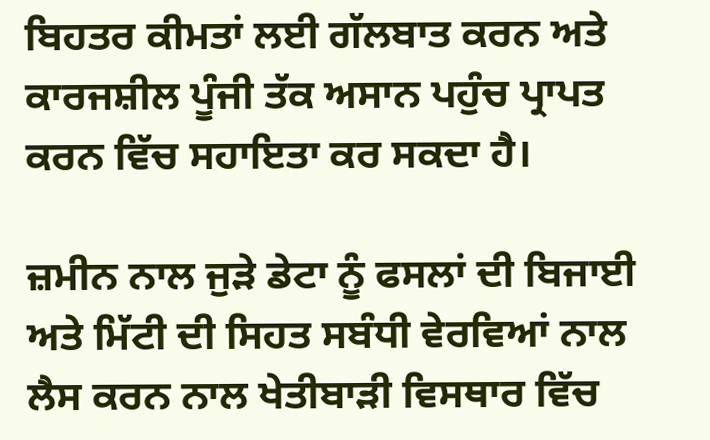ਬਿਹਤਰ ਕੀਮਤਾਂ ਲਈ ਗੱਲਬਾਤ ਕਰਨ ਅਤੇ ਕਾਰਜਸ਼ੀਲ ਪੂੰਜੀ ਤੱਕ ਅਸਾਨ ਪਹੁੰਚ ਪ੍ਰਾਪਤ ਕਰਨ ਵਿੱਚ ਸਹਾਇਤਾ ਕਰ ਸਕਦਾ ਹੈ।

ਜ਼ਮੀਨ ਨਾਲ ਜੁੜੇ ਡੇਟਾ ਨੂੰ ਫਸਲਾਂ ਦੀ ਬਿਜਾਈ ਅਤੇ ਮਿੱਟੀ ਦੀ ਸਿਹਤ ਸਬੰਧੀ ਵੇਰਵਿਆਂ ਨਾਲ ਲੈਸ ਕਰਨ ਨਾਲ ਖੇਤੀਬਾੜੀ ਵਿਸਥਾਰ ਵਿੱਚ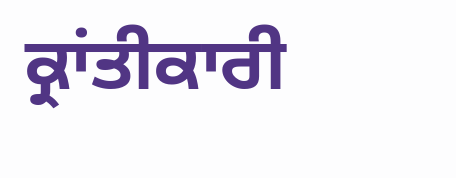ਕ੍ਰਾਂਤੀਕਾਰੀ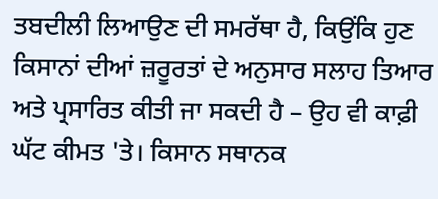ਤਬਦੀਲੀ ਲਿਆਉਣ ਦੀ ਸਮਰੱਥਾ ਹੈ, ਕਿਉਂਕਿ ਹੁਣ ਕਿਸਾਨਾਂ ਦੀਆਂ ਜ਼ਰੂਰਤਾਂ ਦੇ ਅਨੁਸਾਰ ਸਲਾਹ ਤਿਆਰ ਅਤੇ ਪ੍ਰਸਾਰਿਤ ਕੀਤੀ ਜਾ ਸਕਦੀ ਹੈ – ਉਹ ਵੀ ਕਾਫ਼ੀ ਘੱਟ ਕੀਮਤ 'ਤੇ। ਕਿਸਾਨ ਸਥਾਨਕ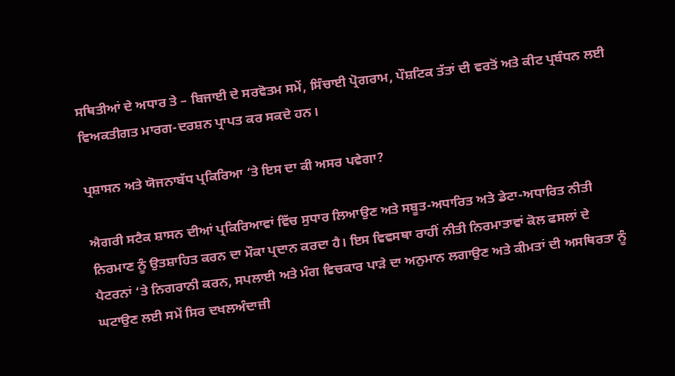ਸਥਿਤੀਆਂ ਦੇ ਅਧਾਰ ਤੇ – ਬਿਜਾਈ ਦੇ ਸਰਵੋਤਮ ਸਮੇਂ, ਸਿੰਚਾਈ ਪ੍ਰੋਗਰਾਮ, ਪੌਸ਼ਟਿਕ ਤੱਤਾਂ ਦੀ ਵਰਤੋਂ ਅਤੇ ਕੀਟ ਪ੍ਰਬੰਧਨ ਲਈ ਵਿਅਕਤੀਗਤ ਮਾਰਗ-ਦਰਸ਼ਨ ਪ੍ਰਾਪਤ ਕਰ ਸਕਦੇ ਹਨ।

ਪ੍ਰਸ਼ਾਸਨ ਅਤੇ ਯੋਜਨਾਬੱਧ ਪ੍ਰਕਿਰਿਆ ‘ਤੇ ਇਸ ਦਾ ਕੀ ਅਸਰ ਪਵੇਗਾ?

ਐਗਰੀ ਸਟੈਕ ਸ਼ਾਸਨ ਦੀਆਂ ਪ੍ਰਕਿਰਿਆਵਾਂ ਵਿੱਚ ਸੁਧਾਰ ਲਿਆਉਣ ਅਤੇ ਸਬੂਤ-ਅਧਾਰਿਤ ਅਤੇ ਡੇਟਾ-ਅਧਾਰਿਤ ਨੀਤੀ ਨਿਰਮਾਣ ਨੂੰ ਉਤਸ਼ਾਹਿਤ ਕਰਨ ਦਾ ਮੌਕਾ ਪ੍ਰਦਾਨ ਕਰਦਾ ਹੈ। ਇਸ ਵਿਵਸਥਾ ਰਾਹੀਂ ਨੀਤੀ ਨਿਰਮਾਤਾਵਾਂ ਕੋਲ ਫਸਲਾਂ ਦੇ ਪੈਟਰਨਾਂ ‘ਤੇ ਨਿਗਰਾਨੀ ਕਰਨ, ਸਪਲਾਈ ਅਤੇ ਮੰਗ ਵਿਚਕਾਰ ਪਾੜੇ ਦਾ ਅਨੁਮਾਨ ਲਗਾਉਣ ਅਤੇ ਕੀਮਤਾਂ ਦੀ ਅਸਥਿਰਤਾ ਨੂੰ ਘਟਾਉਣ ਲਈ ਸਮੇਂ ਸਿਰ ਦਖਲਅੰਦਾਜ਼ੀ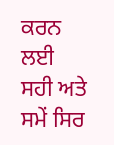ਕਰਨ ਲਈ ਸਹੀ ਅਤੇ ਸਮੇਂ ਸਿਰ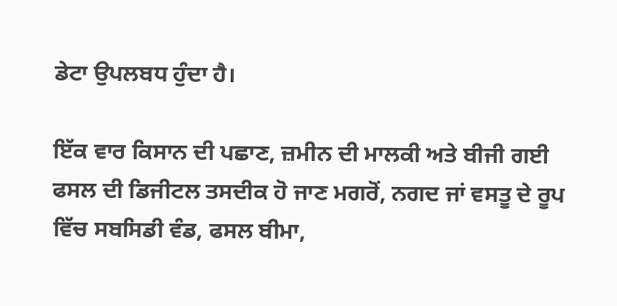ਡੇਟਾ ਉਪਲਬਧ ਹੁੰਦਾ ਹੈ।

ਇੱਕ ਵਾਰ ਕਿਸਾਨ ਦੀ ਪਛਾਣ, ਜ਼ਮੀਨ ਦੀ ਮਾਲਕੀ ਅਤੇ ਬੀਜੀ ਗਈ ਫਸਲ ਦੀ ਡਿਜੀਟਲ ਤਸਦੀਕ ਹੋ ਜਾਣ ਮਗਰੋਂ, ਨਗਦ ਜਾਂ ਵਸਤੂ ਦੇ ਰੂਪ ਵਿੱਚ ਸਬਸਿਡੀ ਵੰਡ, ਫਸਲ ਬੀਮਾ,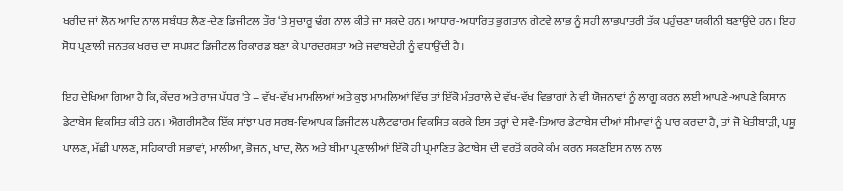ਖਰੀਦ ਜਾਂ ਲੋਨ ਆਦਿ ਨਾਲ ਸਬੰਧਤ ਲੈਣ-ਦੇਣ ਡਿਜੀਟਲ ਤੌਰ ‘ਤੇ ਸੁਚਾਰੂ ਢੰਗ ਨਾਲ ਕੀਤੇ ਜਾ ਸਕਦੇ ਹਨ। ਆਧਾਰ-ਅਧਾਰਿਤ ਭੁਗਤਾਨ ਗੇਟਵੇ ਲਾਭ ਨੂੰ ਸਹੀ ਲਾਭਪਾਤਰੀ ਤੱਕ ਪਹੁੰਚਣਾ ਯਕੀਨੀ ਬਣਾਉਂਦੇ ਹਨ। ਇਹ ਸੋਧ ਪ੍ਰਣਾਲੀ ਜਨਤਕ ਖਰਚ ਦਾ ਸਪਸ਼ਟ ਡਿਜੀਟਲ ਰਿਕਾਰਡ ਬਣਾ ਕੇ ਪਾਰਦਰਸ਼ਤਾ ਅਤੇ ਜਵਾਬਦੇਹੀ ਨੂੰ ਵਧਾਉਂਦੀ ਹੈ।

ਇਹ ਦੇਖਿਆ ਗਿਆ ਹੈ ਕਿ, ਕੇਂਦਰ ਅਤੇ ਰਾਜ ਪੱਧਰ 'ਤੇ – ਵੱਖ-ਵੱਖ ਮਾਮਲਿਆਂ ਅਤੇ ਕੁਝ ਮਾਮਲਿਆਂ ਵਿੱਚ ਤਾਂ ਇੱਕੋ ਮੰਤਰਾਲੇ ਦੇ ਵੱਖ-ਵੱਖ ਵਿਭਾਗਾਂ ਨੇ ਵੀ ਯੋਜਨਾਵਾਂ ਨੂੰ ਲਾਗੂ ਕਰਨ ਲਈ ਆਪਣੇ-ਆਪਣੇ ਕਿਸਾਨ ਡੇਟਾਬੇਸ ਵਿਕਸਿਤ ਕੀਤੇ ਹਨ। ਐਗਰੀਸਟੈਕ ਇੱਕ ਸਾਂਝਾ ਪਰ ਸਰਬ-ਵਿਆਪਕ ਡਿਜੀਟਲ ਪਲੈਟਫਾਰਮ ਵਿਕਸਿਤ ਕਰਕੇ ਇਸ ਤਰ੍ਹਾਂ ਦੇ ਸਵੈ-ਤਿਆਰ ਡੇਟਾਬੇਸ ਦੀਆਂ ਸੀਮਾਵਾਂ ਨੂੰ ਪਾਰ ਕਰਦਾ ਹੈ, ਤਾਂ ਜੋ ਖੇਤੀਬਾੜੀ, ਪਸ਼ੂ ਪਾਲਣ, ਮੱਛੀ ਪਾਲਣ, ਸਹਿਕਾਰੀ ਸਭਾਵਾਂ, ਮਾਲੀਆ, ਭੋਜਨ, ਖਾਦ, ਲੋਨ ਅਤੇ ਬੀਮਾ ਪ੍ਰਣਾਲੀਆਂ ਇੱਕੋ ਹੀ ਪ੍ਰਮਾਣਿਤ ਡੇਟਾਬੇਸ ਦੀ ਵਰਤੋਂ ਕਰਕੇ ਕੰਮ ਕਰਨ ਸਕਣਇਸ ਨਾਲ ਨਾਲ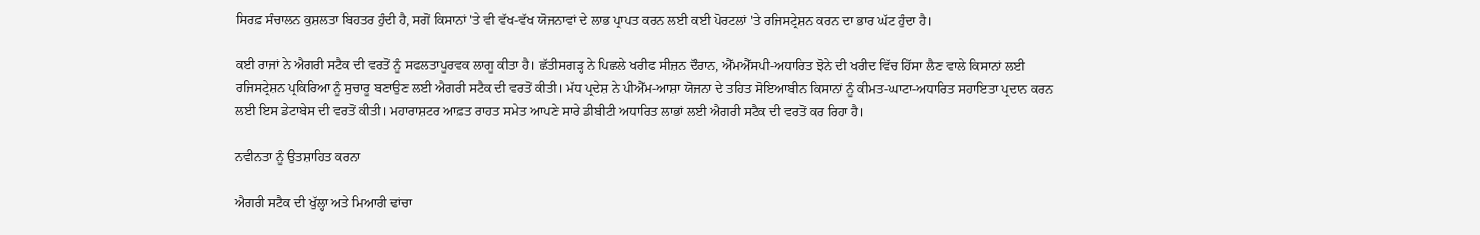ਸਿਰਫ਼ ਸੰਚਾਲਨ ਕੁਸ਼ਲਤਾ ਬਿਹਤਰ ਹੁੰਦੀ ਹੈ, ਸਗੋਂ ਕਿਸਾਨਾਂ 'ਤੇ ਵੀ ਵੱਖ-ਵੱਖ ਯੋਜਨਾਵਾਂ ਦੇ ਲਾਭ ਪ੍ਰਾਪਤ ਕਰਨ ਲਈ ਕਈ ਪੋਰਟਲਾਂ 'ਤੇ ਰਜਿਸਟ੍ਰੇਸ਼ਨ ਕਰਨ ਦਾ ਭਾਰ ਘੱਟ ਹੁੰਦਾ ਹੈ।

ਕਈ ਰਾਜਾਂ ਨੇ ਐਗਰੀ ਸਟੈਕ ਦੀ ਵਰਤੋਂ ਨੂੰ ਸਫਲਤਾਪੂਰਵਕ ਲਾਗੂ ਕੀਤਾ ਹੈ। ਛੱਤੀਸਗੜ੍ਹ ਨੇ ਪਿਛਲੇ ਖਰੀਫ ਸੀਜ਼ਨ ਦੌਰਾਨ, ਐੱਮਐੱਸਪੀ-ਅਧਾਰਿਤ ਝੋਨੇ ਦੀ ਖਰੀਦ ਵਿੱਚ ਹਿੱਸਾ ਲੈਣ ਵਾਲੇ ਕਿਸਾਨਾਂ ਲਈ ਰਜਿਸਟ੍ਰੇਸ਼ਨ ਪ੍ਰਕਿਰਿਆ ਨੂੰ ਸੁਚਾਰੂ ਬਣਾਉਣ ਲਈ ਐਗਰੀ ਸਟੈਕ ਦੀ ਵਰਤੋਂ ਕੀਤੀ। ਮੱਧ ਪ੍ਰਦੇਸ਼ ਨੇ ਪੀਐੱਮ-ਆਸ਼ਾ ਯੋਜਨਾ ਦੇ ਤਹਿਤ ਸੋਇਆਬੀਨ ਕਿਸਾਨਾਂ ਨੂੰ ਕੀਮਤ-ਘਾਟਾ-ਅਧਾਰਿਤ ਸਹਾਇਤਾ ਪ੍ਰਦਾਨ ਕਰਨ ਲਈ ਇਸ ਡੇਟਾਬੇਸ ਦੀ ਵਰਤੋਂ ਕੀਤੀ। ਮਹਾਰਾਸ਼ਟਰ ਆਫ਼ਤ ਰਾਹਤ ਸਮੇਤ ਆਪਣੇ ਸਾਰੇ ਡੀਬੀਟੀ ਅਧਾਰਿਤ ਲਾਭਾਂ ਲਈ ਐਗਰੀ ਸਟੈਕ ਦੀ ਵਰਤੋਂ ਕਰ ਰਿਹਾ ਹੈ।

ਨਵੀਨਤਾ ਨੂੰ ਉਤਸ਼ਾਹਿਤ ਕਰਨਾ

ਐਗਰੀ ਸਟੈਕ ਦੀ ਖੁੱਲ੍ਹਾ ਅਤੇ ਮਿਆਰੀ ਢਾਂਚਾ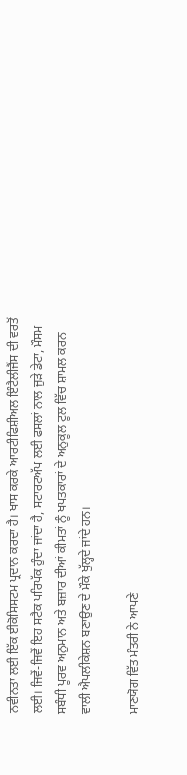ਨਵੀਨਤਾ ਲਈ ਇੱਕ ਈਕੋਸਿਸਟਮ ਪ੍ਰਦਾਨ ਕਰਦਾ ਹੈ। ਖਾਸ ਕਰਕੇ ਆਰਟੀਫਿਸ਼ੀਅਲ ਇੰਟੈਲੀਜੈਂਸ ਦੀ ਵਰਤੋਂ ਲਈ। ਜਿਵੇਂ-ਜਿਵੇਂ ਇਹ ਸਟੈਕ ਪਰਿਪੱਕ ਹੁੰਦਾ ਜਾਂਦਾ ਹੈ, ਸਟਾਰਟਅੱਪ ਲਈ ਫਸਲਾਂ ਨਾਲ ਜੁੜੇ ਡੇਟਾ, ਮੌਸਮ ਸਬੰਧੀ ਪੂਰਵ ਅਨੁਮਾਨ ਅਤੇ ਬਜ਼ਾਰ ਦੀਆਂ ਕੀਮਤਾਂ ਨੂੰ ਖਪਤਕਾਰਾਂ ਦੇ ਅਨੁਕੂਲ ਟੂਲ ਵਿੱਚ ਸ਼ਾਮਲ ਕਰਨ ਵਾਲੀ ਐਪਲੀਕੇਸ਼ਨ ਬਣਾਉਣ ਦੇ ਮੌਕੇ ਖੁੱਲ੍ਹਦੇ ਜਾਂਦੇ ਹਨ।

ਮਾਣਯੋਗ ਵਿੱਤ ਮੰਤਰੀ ਨੇ ਆਪਣੇ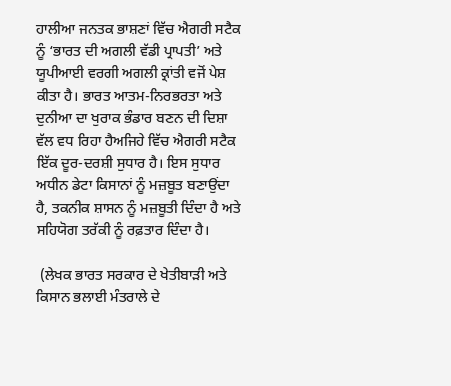ਹਾਲੀਆ ਜਨਤਕ ਭਾਸ਼ਣਾਂ ਵਿੱਚ ਐਗਰੀ ਸਟੈਕ ਨੂੰ ‘ਭਾਰਤ ਦੀ ਅਗਲੀ ਵੱਡੀ ਪ੍ਰਾਪਤੀ’ ਅਤੇ ਯੂਪੀਆਈ ਵਰਗੀ ਅਗਲੀ ਕ੍ਰਾਂਤੀ ਵਜੋਂ ਪੇਸ਼ ਕੀਤਾ ਹੈ। ਭਾਰਤ ਆਤਮ-ਨਿਰਭਰਤਾ ਅਤੇ ਦੁਨੀਆ ਦਾ ਖੁਰਾਕ ਭੰਡਾਰ ਬਣਨ ਦੀ ਦਿਸ਼ਾ ਵੱਲ ਵਧ ਰਿਹਾ ਹੈਅਜਿਹੇ ਵਿੱਚ ਐਗਰੀ ਸਟੈਕ ਇੱਕ ਦੂਰ-ਦਰਸ਼ੀ ਸੁਧਾਰ ਹੈ। ਇਸ ਸੁਧਾਰ ਅਧੀਨ ਡੇਟਾ ਕਿਸਾਨਾਂ ਨੂੰ ਮਜ਼ਬੂਤ ਬਣਾਉਂਦਾ ਹੈ, ਤਕਨੀਕ ਸ਼ਾਸਨ ਨੂੰ ਮਜ਼ਬੂਤੀ ਦਿੰਦਾ ਹੈ ਅਤੇ ਸਹਿਯੋਗ ਤਰੱਕੀ ਨੂੰ ਰਫ਼ਤਾਰ ਦਿੰਦਾ ਹੈ।

 (ਲੇਖਕ ਭਾਰਤ ਸਰਕਾਰ ਦੇ ਖੇਤੀਬਾੜੀ ਅਤੇ ਕਿਸਾਨ ਭਲਾਈ ਮੰਤਰਾਲੇ ਦੇ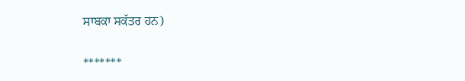ਸਾਬਕਾ ਸਕੱਤਰ ਹਨ)

*******